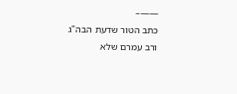——–
כתב הטור שדעת הבה"ג ורב עמרם שלא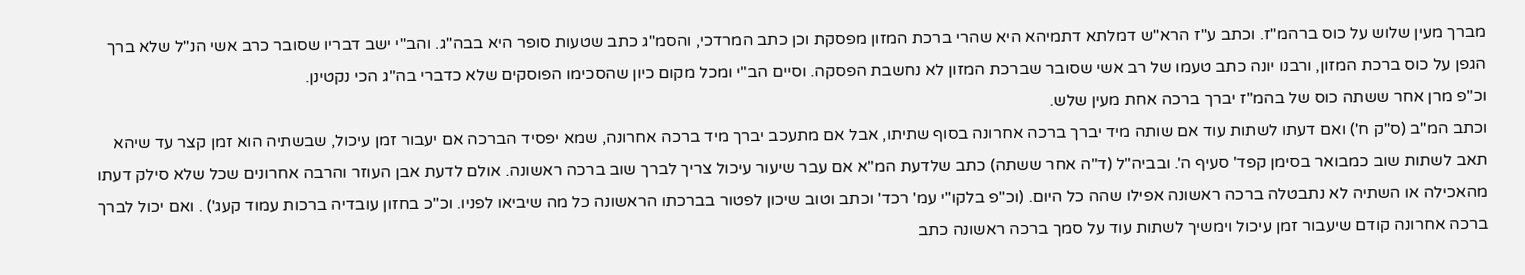מברך מעין שלוש על כוס ברהמ"ז. וכתב ע"ז הרא"ש דמלתא דתמיהא היא שהרי ברכת המזון מפסקת וכן כתב המרדכי, והסמ"ג כתב שטעות סופר היא בבה"ג. והב"י ישב דבריו שסובר כרב אשי הנ"ל שלא ברך הגפן על כוס ברכת המזון, ורבנו יונה כתב טעמו של רב אשי שסובר שברכת המזון לא נחשבת הפסקה. וסיים הב"י ומכל מקום כיון שהסכימו הפוסקים שלא כדברי בה"ג הכי נקטינן.
וכ"פ מרן אחר ששתה כוס של בהמ"ז יברך ברכה אחת מעין שלש.
וכתב המ"ב (ס"ק ח') ואם דעתו לשתות עוד אם שותה מיד יברך ברכה אחרונה בסוף שתיתו, אבל אם מתעכב יברך מיד ברכה אחרונה, שמא יפסיד הברכה אם יעבור זמן עיכול, שבשתיה הוא זמן קצר עד שיהא תאב לשתות שוב כמבואר בסימן קפד' סעיף ה'. ובביה"ל (ד"ה אחר ששתה) כתב שלדעת המ"א אם עבר שיעור עיכול צריך לברך שוב ברכה ראשונה. אולם לדעת אבן העוזר והרבה אחרונים שכל שלא סילק דעתו מהאכילה או השתיה לא נתבטלה ברכה ראשונה אפילו שהה כל היום. (וכ"פ בלקו"י עמ' רכד' וכתב וטוב שיכון לפטור בברכתו הראשונה כל מה שיביאו לפניו. וכ"כ בחזון עובדיה ברכות עמוד קעג') . ואם יכול לברך ברכה אחרונה קודם שיעבור זמן עיכול וימשיך לשתות עוד על סמך ברכה ראשונה כתב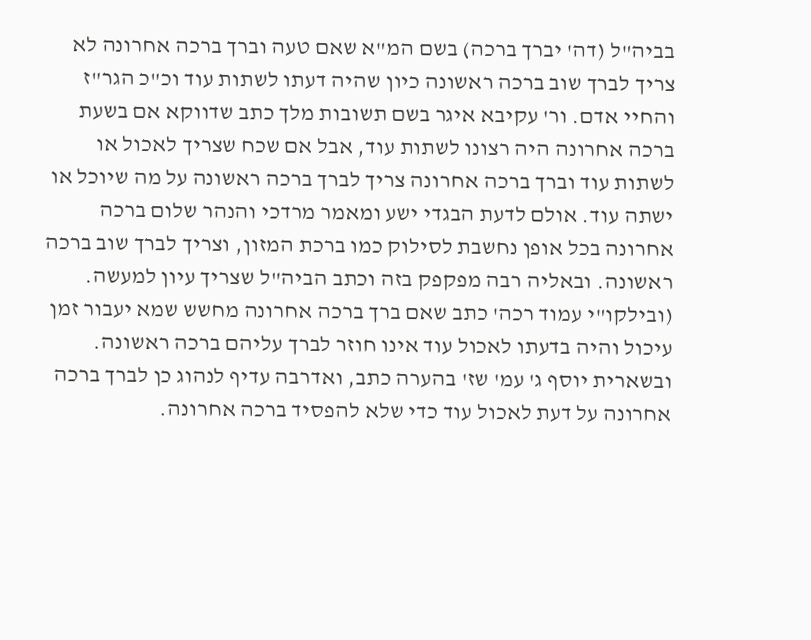בביה"ל (דה' יברך ברכה) בשם המ"א שאם טעה וברך ברכה אחרונה לא צריך לברך שוב ברכה ראשונה כיון שהיה דעתו לשתות עוד וכ"כ הגר"ז והחיי אדם. ור' עקיבא איגר בשם תשובות מלך כתב שדווקא אם בשעת ברכה אחרונה היה רצונו לשתות עוד, אבל אם שכח שצריך לאכול או לשתות עוד וברך ברכה אחרונה צריך לברך ברכה ראשונה על מה שיוכל או ישתה עוד. אולם לדעת הבגדי ישע ומאמר מרדכי והנהר שלום ברכה אחרונה בכל אופן נחשבת לסילוק כמו ברכת המזון, וצריך לברך שוב ברכה ראשונה. ובאליה רבה מפקפק בזה וכתב הביה"ל שצריך עיון למעשה. (ובילקו"י עמוד רכה' כתב שאם ברך ברכה אחרונה מחשש שמא יעבור זמן עיכול והיה בדעתו לאכול עוד אינו חוזר לברך עליהם ברכה ראשונה. ובשארית יוסף ג' עמ' שז' בהערה כתב, ואדרבה עדיף לנהוג כן לברך ברכה אחרונה על דעת לאכול עוד כדי שלא להפסיד ברכה אחרונה.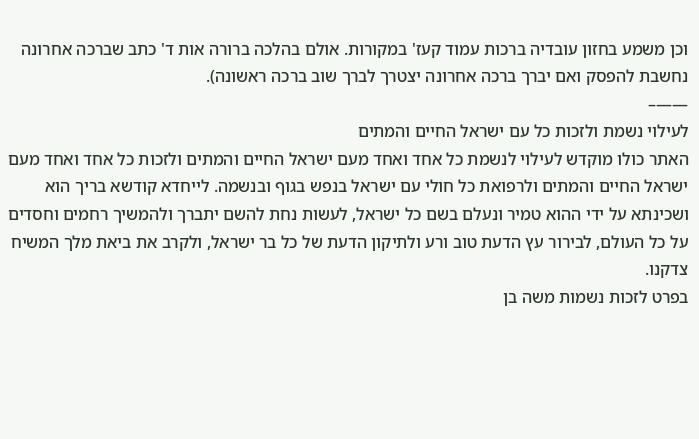וכן משמע בחזון עובדיה ברכות עמוד קעז' במקורות. אולם בהלכה ברורה אות ד' כתב שברכה אחרונה נחשבת להפסק ואם יברך ברכה אחרונה יצטרך לברך שוב ברכה ראשונה).
——–
לעילוי נשמת ולזכות כל עם ישראל החיים והמתים
האתר כולו מוקדש לעילוי לנשמת כל אחד ואחד מעם ישראל החיים והמתים ולזכות כל אחד ואחד מעם ישראל החיים והמתים ולרפואת כל חולי עם ישראל בנפש בגוף ובנשמה. לייחדא קודשא בריך הוא ושכינתא על ידי ההוא טמיר ונעלם בשם כל ישראל, לעשות נחת להשם יתברך ולהמשיך רחמים וחסדים על כל העולם, לבירור עץ הדעת טוב ורע ולתיקון הדעת של כל בר ישראל, ולקרב את ביאת מלך המשיח צדקנו.
בפרט לזכות נשמות משה בן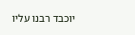יוכבד רבנו עליו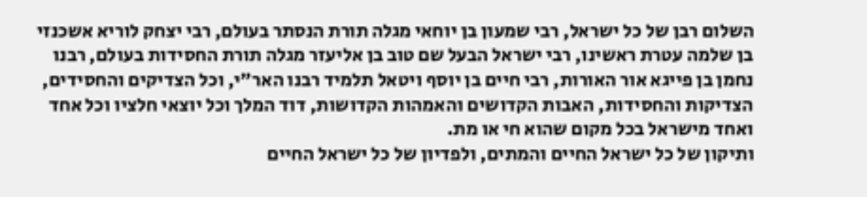השלום רבן של כל ישראל, רבי שמעון בן יוחאי מגלה תורת הנסתר בעולם, רבי יצחק לוריא אשכנזי בן שלמה עטרת ראשינו, רבי ישראל הבעל שם טוב בן אליעזר מגלה תורת החסידות בעולם, רבנו נחמן בן פייגא אור האורות, רבי חיים בן יוסף ויטאל תלמיד רבנו האר"י, וכל הצדיקים והחסידים, הצדיקות והחסידות, האבות הקדושים והאמהות הקדושות, דוד המלך וכל יוצאי חלציו וכל אחד ואחד מישראל בכל מקום שהוא חי או מת.
ותיקון של כל ישראל החיים והמתים, ולפדיון של כל ישראל החיים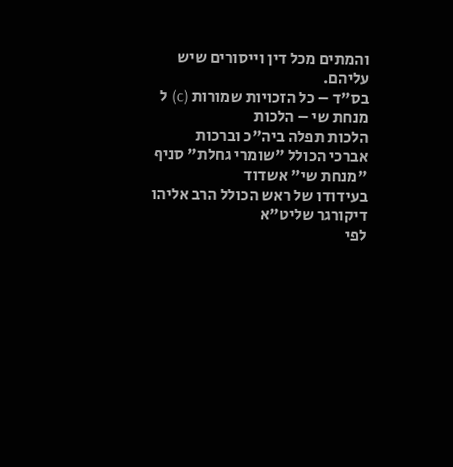והמתים מכל דין וייסורים שיש עליהם.
בס"ד – כל הזכויות שמורות (c) ל
מנחת שי – הלכות
הלכות תפלה ביה"כ וברכות
אברכי הכולל "שומרי גחלת" סניף "מנחת שי" אשדוד
בעידודו של ראש הכולל הרב אליהו דיקורגר שליט"א
לפי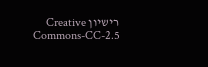רישיון Creative Commons-CC-2.5